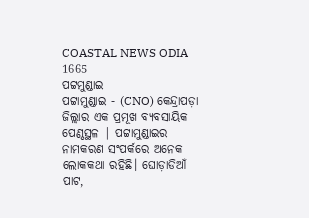COASTAL NEWS ODIA 1665
ପଟ୍ଟମୁଣ୍ଡାଇ
ପଟ୍ଟାମୁଣ୍ଡାଇ - (CNO) କେନ୍ଦ୍ରାପଡ଼ା ଜିଲ୍ଲାର ଏକ ପ୍ରମୂଖ ବ୍ୟବସାୟିକ ପେଣ୍ଠସ୍ଥଳ | ପଟ୍ଟାମୁଣ୍ଡାଇର ନାମକରଣ ସଂପର୍କରେ ଅନେକ ଲୋକକଥା ରହିଛି। ଘୋଡ଼ାଡିଆଁ ପାଟ,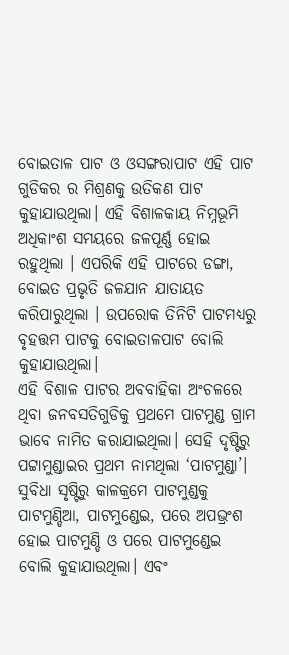ବୋଇତାଳ ପାଟ ଓ ଓସଙ୍ଗରାପାଟ ଏହି ପାଟ ଗୁଡିକର ର ମିଶ୍ରଣକୁ ଉତିକଣ ପାଟ କୁହାଯାଉଥିଲା। ଏହି ବିଶାଳକାୟ ନିମ୍ନଭୂମି ଅଧିକାଂଶ ସମୟରେ ଜଳପୂର୍ଣ୍ଣ ହୋଇ ରହୁଥିଲା । ଏପରିକି ଏହି ପାଟରେ ଡଙ୍ଗା, ବୋଇତ ପ୍ରଭୃତି ଜଳଯାନ ଯାତାୟତ କରିପାରୁଥିଲା । ଉପରୋକ ତିନିଟି ପାଟମଧ୍ୟରୁ ବୃହତ୍ତମ ପାଟକୁ ବୋଇତାଳପାଟ ବୋଲି କୁହାଯାଉଥିଲା।
ଏହି ବିଶାଳ ପାଟର ଅବବାହିକା ଅଂଚଳରେ ଥିବା ଜନବସତିଗୁଡିକୁ ପ୍ରଥମେ ପାଟମୁଣ୍ଡ ଗ୍ରାମ ଭାବେ ନାମିତ କରାଯାଇଥିଲା। ସେହି ଦୃଷ୍ଟିରୁ ପଟ୍ଟାମୁଣ୍ଡାଇର ପ୍ରଥମ ନାମଥିଲା ‘ପାଟମୁଣ୍ଡା’। ସୁବିଧା ସୃଷ୍ଟିରୁ କାଳକ୍ରମେ ପାଟମୁଣ୍ଡକୁ ପାଟମୁଣ୍ଡିଆ, ପାଟମୁଣ୍ଡେଇ, ପରେ ଅପଭ୍ରଂଶ ହୋଇ ପାଟମୁଣ୍ଡି ଓ ପରେ ପାଟମୁଣ୍ଡେଇ ବୋଲି କୁହାଯାଉଥିଲା। ଏବଂ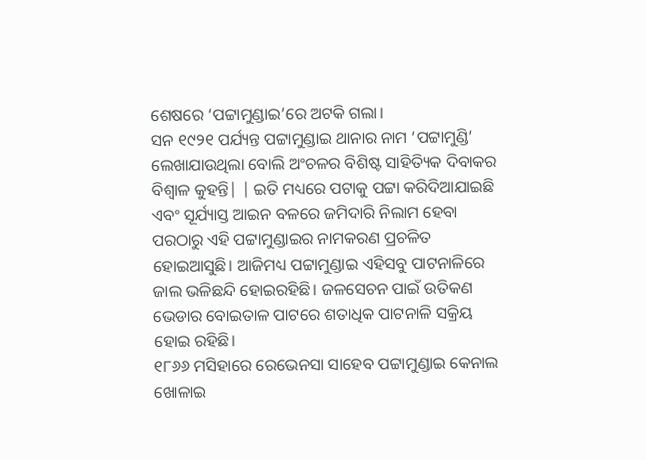ଶେଷରେ ‘ପଟ୍ଟାମୁଣ୍ଡାଇ’ରେ ଅଟକି ଗଲା।
ସନ ୧୯୨୧ ପର୍ଯ୍ୟନ୍ତ ପଟ୍ଟାମୁଣ୍ଡାଇ ଥାନାର ନାମ ‘ପଟ୍ଟାମୁଣ୍ଡି’ ଲେଖାଯାଉଥିଲା ବୋଲି ଅଂଚଳର ବିଶିଷ୍ଟ ସାହିତ୍ୟିକ ଦିବାକର ବିଶ୍ବାଳ କୁହନ୍ତି| | ଇତି ମଧ୍ୟରେ ପଟାକୁ ପଟ୍ଟା କରିଦିଆଯାଇଛି ଏବଂ ସୂର୍ଯ୍ୟାସ୍ତ ଆଇନ ବଳରେ ଜମିଦାରି ନିଲାମ ହେବା ପରଠାରୁ ଏହି ପଟ୍ଟାମୁଣ୍ଡାଇର ନାମକରଣ ପ୍ରଚଳିତ ହୋଇଆସୁଛି। ଆଜିମଧ୍ୟ ପଟ୍ଟାମୁଣ୍ଡାଇ ଏହିସବୁ ପାଟନାଳିରେ ଜାଲ ଭଳିଛନ୍ଦି ହୋଇରହିଛି। ଜଳସେଚନ ପାଇଁ ଉତିକଣ ଭେଡାର ବୋଇତାଳ ପାଟରେ ଶତାଧିକ ପାଟନାଳି ସକ୍ରିୟ ହୋଇ ରହିଛି।
୧୮୬୬ ମସିହାରେ ରେଭେନସା ସାହେବ ପଟ୍ଟାମୁଣ୍ଡାଇ କେନାଲ ଖୋଳାଇ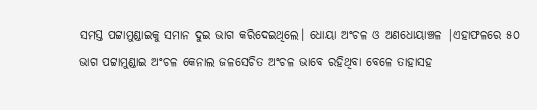ସମସ୍ତ ପଟ୍ଟାମୁଣ୍ଡାଇକୁ ସମାନ ଦୁଇ ଭାଗ କରିଦେଇଥିଲେ। ଧୋୟା ଅଂଚଳ ଓ ଅଣଧୋୟାଞ୍ଚଳ |ଏହାଫଳରେ ୫୦ ଭାଗ ପଟ୍ଟାମୁଣ୍ଡାଇ ଅଂଚଳ କେନାଲ ଜଳସେଚିତ ଅଂଚଳ ଭାବେ ରହିଥିବା ବେଳେ ତାହାସହ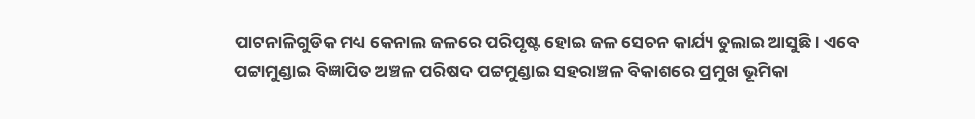ପାଟନାଳିଗୁଡିକ ମଧ୍ୟ କେନାଲ ଜଳରେ ପରିପୃଷ୍ଟ ହୋଇ ଜଳ ସେଚନ କାର୍ଯ୍ୟ ତୁଲାଇ ଆସୁଛି। ଏବେ ପଟ୍ଟାମୁଣ୍ଡାଇ ବିଜ୍ଞାପିତ ଅଞ୍ଚଳ ପରିଷଦ ପଟ୍ଟମୁଣ୍ଡାଇ ସହରାଞ୍ଚଳ ବିକାଶରେ ପ୍ରମୁଖ ଭୂମିକା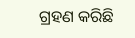ଗ୍ରହଣ କରିଛି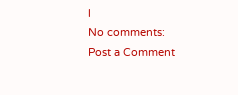l
No comments:
Post a Comment